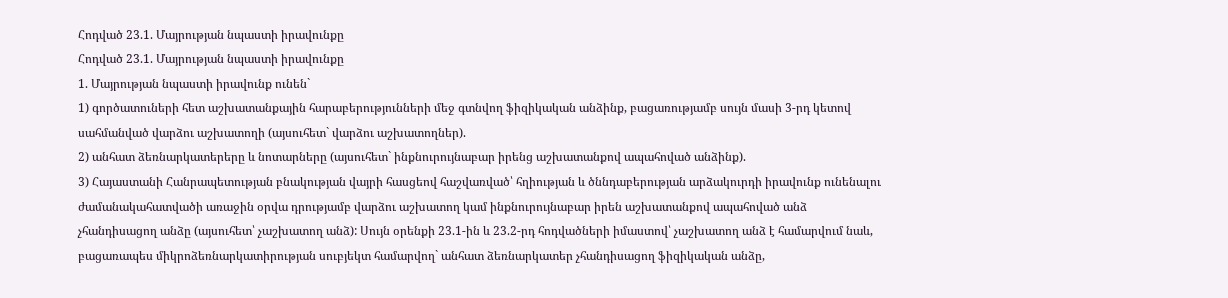Հոդված 23.1. Մայրության նպաստի իրավունքը
Հոդված 23.1. Մայրության նպաստի իրավունքը
1. Մայրության նպաստի իրավունք ունեն`
1) գործատուների հետ աշխատանքային հարաբերությունների մեջ գտնվող ֆիզիկական անձինք, բացառությամբ սույն մասի 3-րդ կետով սահմանված վարձու աշխատողի (այսուհետ` վարձու աշխատողներ).
2) անհատ ձեռնարկատերերը և նոտարները (այսուհետ` ինքնուրույնաբար իրենց աշխատանքով ապահոված անձինք).
3) Հայաստանի Հանրապետության բնակության վայրի հասցեով հաշվառված՝ հղիության և ծննդաբերության արձակուրդի իրավունք ունենալու ժամանակահատվածի առաջին օրվա դրությամբ վարձու աշխատող կամ ինքնուրույնաբար իրեն աշխատանքով ապահոված անձ չհանդիսացող անձը (այսուհետ՝ չաշխատող անձ): Սույն օրենքի 23.1-ին և 23.2-րդ հոդվածների իմաստով՝ չաշխատող անձ է համարվում նաև, բացառապես միկրոձեռնարկատիրության սուբյեկտ համարվող` անհատ ձեռնարկատեր չհանդիսացող ֆիզիկական անձը,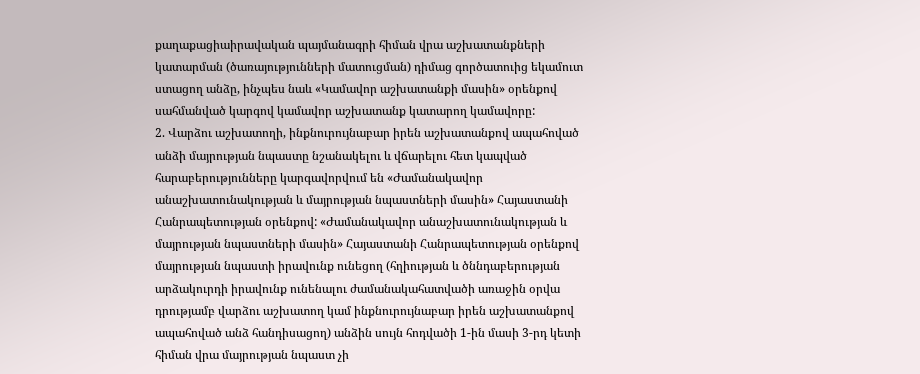քաղաքացիաիրավական պայմանագրի հիման վրա աշխատանքների կատարման (ծառայությունների մատուցման) դիմաց գործատուից եկամուտ ստացող անձը, ինչպես նաև «Կամավոր աշխատանքի մասին» օրենքով սահմանված կարգով կամավոր աշխատանք կատարող կամավորը:
2. Վարձու աշխատողի, ինքնուրույնաբար իրեն աշխատանքով ապահոված անձի մայրության նպաստը նշանակելու և վճարելու հետ կապված հարաբերությունները կարգավորվում են «Ժամանակավոր անաշխատունակության և մայրության նպաստների մասին» Հայաստանի Հանրապետության օրենքով: «Ժամանակավոր անաշխատունակության և մայրության նպաստների մասին» Հայաստանի Հանրապետության օրենքով մայրության նպաստի իրավունք ունեցող (հղիության և ծննդաբերության արձակուրդի իրավունք ունենալու ժամանակահատվածի առաջին օրվա դրությամբ վարձու աշխատող կամ ինքնուրույնաբար իրեն աշխատանքով ապահոված անձ հանդիսացող) անձին սույն հոդվածի 1-ին մասի 3-րդ կետի հիման վրա մայրության նպաստ չի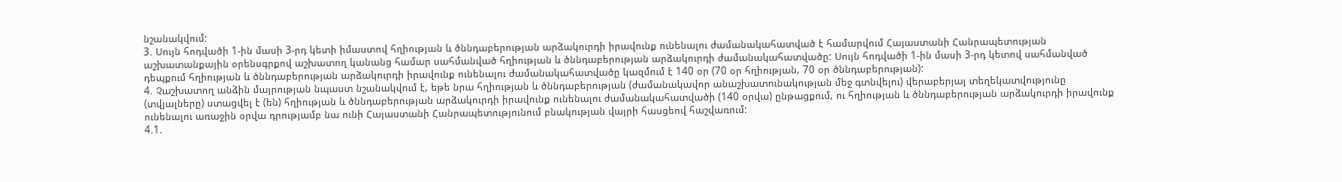նշանակվում:
3. Սույն հոդվածի 1-ին մասի 3-րդ կետի իմաստով հղիության և ծննդաբերության արձակուրդի իրավունք ունենալու ժամանակահատված է համարվում Հայաստանի Հանրապետության աշխատանքային օրենսգրքով աշխատող կանանց համար սահմանված հղիության և ծննդաբերության արձակուրդի ժամանակահատվածը: Սույն հոդվածի 1-ին մասի 3-րդ կետով սահմանված դեպքում հղիության և ծննդաբերության արձակուրդի իրավունք ունենալու ժամանակահատվածը կազմում է 140 օր (70 օր հղիության, 70 օր ծննդաբերության):
4. Չաշխատող անձին մայրության նպաստ նշանակվում է, եթե նրա հղիության և ծննդաբերության (ժամանակավոր անաշխատունակության մեջ գտնվելու) վերաբերյալ տեղեկատվությունը (տվյալները) ստացվել է (են) հղիության և ծննդաբերության արձակուրդի իրավունք ունենալու ժամանակահատվածի (140 օրվա) ընթացքում, ու հղիության և ծննդաբերության արձակուրդի իրավունք ունենալու առաջին օրվա դրությամբ նա ունի Հայաստանի Հանրապետությունում բնակության վայրի հասցեով հաշվառում:
4.1.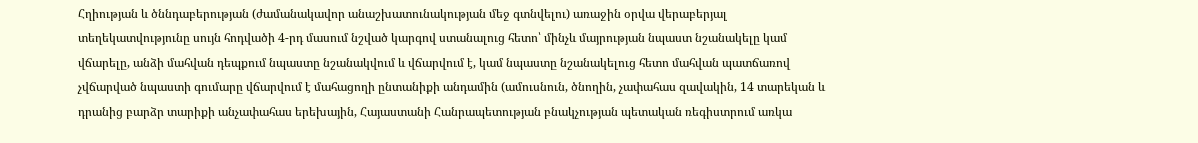Հղիության և ծննդաբերության (ժամանակավոր անաշխատունակության մեջ գտնվելու) առաջին օրվա վերաբերյալ տեղեկատվությունը սույն հոդվածի 4-րդ մասում նշված կարգով ստանալուց հետո՝ մինչև մայրության նպաստ նշանակելը կամ վճարելը, անձի մահվան դեպքում նպաստը նշանակվում և վճարվում է, կամ նպաստը նշանակելուց հետո մահվան պատճառով չվճարված նպաստի գումարը վճարվում է մահացողի ընտանիքի անդամին (ամուսնուն, ծնողին, չափահաս զավակին, 14 տարեկան և դրանից բարձր տարիքի անչափահաս երեխային, Հայաստանի Հանրապետության բնակչության պետական ռեգիստրում առկա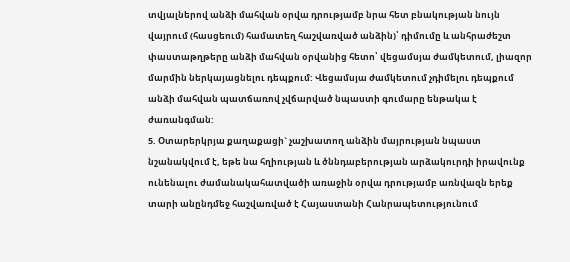տվյալներով անձի մահվան օրվա դրությամբ նրա հետ բնակության նույն վայրում (հասցեում) համատեղ հաշվառված անձին)՝ դիմումը և անհրաժեշտ փաստաթղթերը անձի մահվան օրվանից հետո՝ վեցամսյա ժամկետում, լիազոր մարմին ներկայացնելու դեպքում: Վեցամսյա ժամկետում չդիմելու դեպքում անձի մահվան պատճառով չվճարված նպաստի գումարը ենթակա է ժառանգման:
5. Օտարերկրյա քաղաքացի` չաշխատող անձին մայրության նպաստ նշանակվում է, եթե նա հղիության և ծննդաբերության արձակուրդի իրավունք ունենալու ժամանակահատվածի առաջին օրվա դրությամբ առնվազն երեք տարի անընդմեջ հաշվառված է Հայաստանի Հանրապետությունում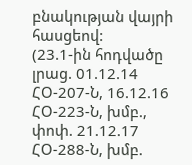բնակության վայրի հասցեով:
(23.1-ին հոդվածը լրաց. 01.12.14 ՀՕ-207-Ն, 16.12.16 ՀՕ-223-Ն, խմբ., փոփ. 21.12.17 ՀՕ-288-Ն, խմբ.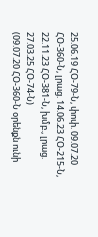25.06.19 ՀՕ-79-Ն, փոփ. 09.07.20 ՀՕ-360-Ն, լրաց. 14.06.23 ՀՕ-215-Ն, 22.11.23 ՀՕ-381-Ն, խմբ., լրաց. 27.03.25 ՀՕ-74-Ն)
(09.07.20 ՀՕ-360-Ն օրենքն ունի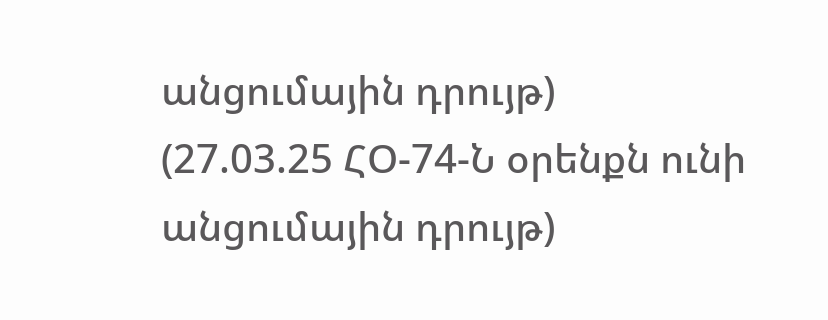անցումային դրույթ)
(27.03.25 ՀՕ-74-Ն օրենքն ունի անցումային դրույթ)